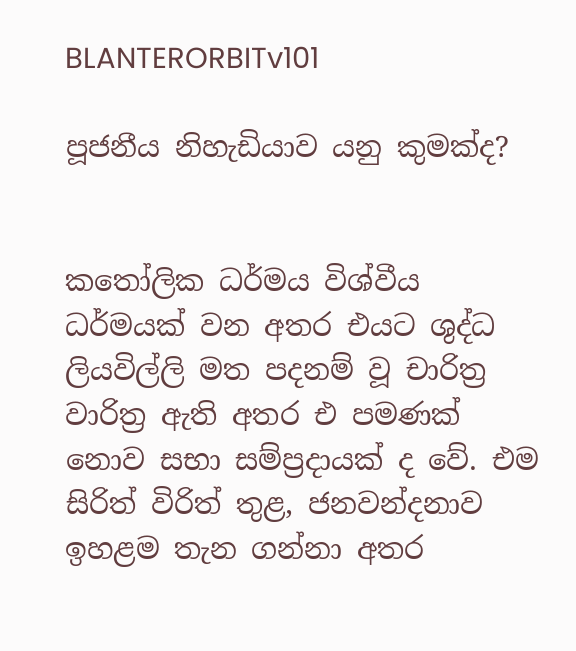BLANTERORBITv101

පූජනීය නිහැඩියාව යනු කුමක්ද?


කතෝලික ධර්මය විශ්වීය ධර්මයක් වන අතර එයට ශුද්ධ ලියවිල්ලි මත පදනම් වූ චාරිත්‍ර වාරිත්‍ර ඇති අතර එ පමණක් නොව සභා සම්ප්‍රදායක් ද වේ. එම සිරිත් විරිත් තුළ, ජනවන්දනාව ඉහළම තැන ගන්නා අතර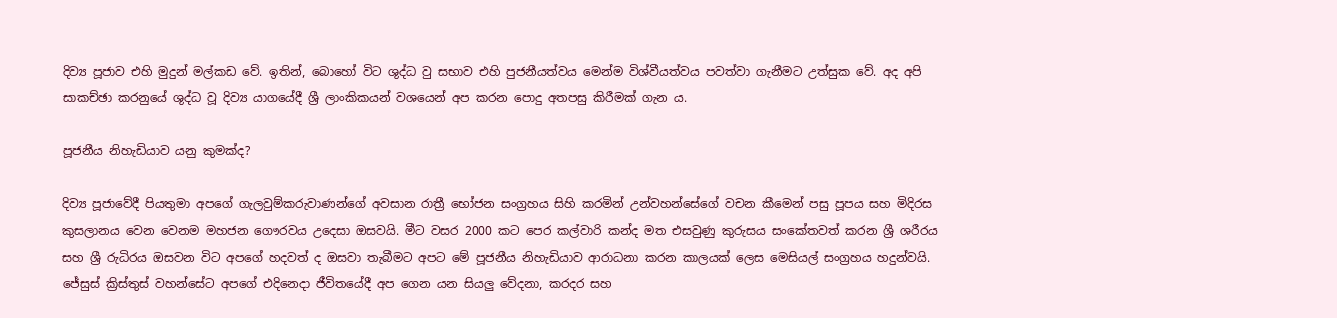දිව්‍ය පූජාව එහි මුදුන් මල්කඩ වේ. ඉතින්, බොහෝ විට ශුද්ධ වු සභාව එහි පුජනීයත්වය මෙන්ම විශ්වීයත්වය පවත්වා ගැනීමට උත්සුක වේ. අද අපි සාකච්ඡා කරනුයේ ශුද්ධ වූ දිව්‍ය යාගයේදී ශ්‍රී ලාංකිකයන් වශයෙන් අප කරන පොදු අතපසු කිරීමක් ගැන ය.

පූජනීය නිහැඩියාව යනු කුමක්ද?

දිව්‍ය පූජාවේදී පියතුමා අපගේ ගැලවුම්කරුවාණන්ගේ අවසාන රාත්‍රී භෝජන සංග්‍රහය සිහි කරමින් උන්වහන්සේගේ වචන කීමෙන් පසු පූපය සහ මිදිරස කුසලානය වෙන වෙනම මහජන ගෞරවය උදෙසා ඔසවයි. මීට වසර 2000 කට පෙර කල්වාරි කන්ද මත එසවුණු කුරුසය සංකේතවත් කරන ශ්‍රී ශරීරය සහ ශ්‍රී රුධිරය ඔසවන විට අපගේ හදවත් ද ඔසවා තැබීමට අපට මේ පූජනීය නිහැඩියාව ආරාධනා කරන කාලයක් ලෙස මෙසියල් සංග්‍රහය හදුන්වයි. ජේසුස් ක්‍රිස්තුස් වහන්සේට අපගේ එදිනෙදා ජීවිතයේදී අප ගෙන යන සියලු වේදනා, කරදර සහ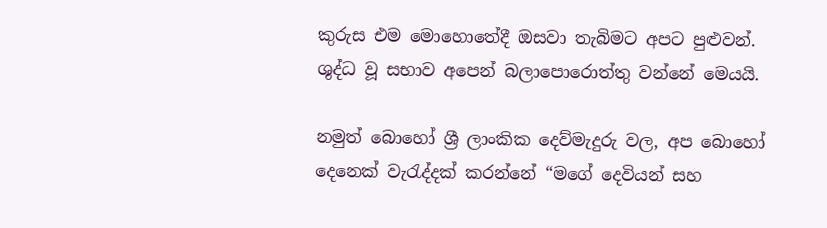කුරුස එම මොහොතේදී ඔසවා තැබිමට අපට පුළුවන්. ශුද්ධ වූ සභාව අපෙන් බලාපොරොත්තු වන්නේ මෙයයි.

නමුත් බොහෝ ශ්‍රී ලාංකික දෙව්මැදුරු වල, අප බොහෝ දෙනෙක් වැරැද්දක් කරන්නේ “මගේ දෙවියන් සහ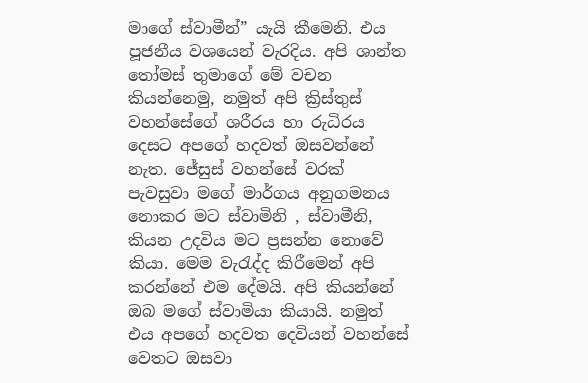මාගේ ස්වාමීන්” යැයි කීමෙනි. එය පූජනීය වශයෙන් වැරදිය. අපි ශාන්ත තෝමස් තුමාගේ මේ වචන කියන්නෙමු, නමුත් අපි ක්‍රිස්තුස් වහන්සේගේ ශරීරය හා රුධිරය දෙසට අපගේ හදවත් ඔසවන්නේ නැත. ජේසුස් වහන්සේ වරක් පැවසුවා මගේ මාර්ගය අනුගමනය නොකර මට ස්වාමිනි , ස්වාමීනි, කියන උදවිය මට ප්‍රසන්න නොවේ කියා. මෙම වැරැද්ද කිරීමෙන් අපි කරන්නේ එම දේමයි. අපි කියන්නේ ඔබ මගේ ස්වාමියා කියායි. නමුත් එය අපගේ හදවත දෙවියන් වහන්සේ වෙතට ඔසවා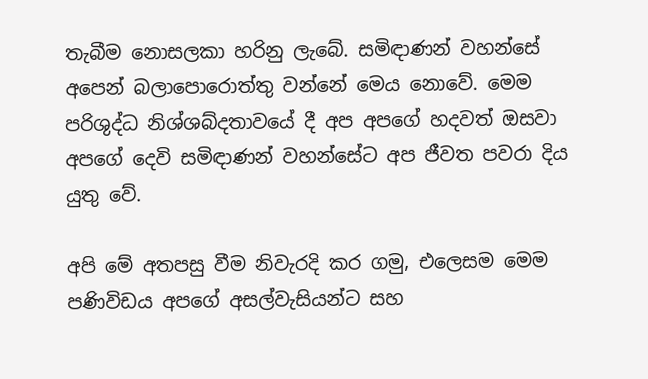තැබීම නොසලකා හරිනු ලැබේ. සමිඳාණන් වහන්සේ අපෙන් බලාපොරොත්තු වන්නේ මෙය නොවේ. මෙම පරිශුද්ධ නිශ්ශබ්දතාවයේ දී අප අපගේ හදවත් ඔසවා අපගේ දෙවි සමිඳාණන් වහන්සේට අප ජීවත පවරා දිය යුතු වේ.

අපි මේ අතපසු වීම නිවැරදි කර ගමු, එලෙසම මෙම පණිවිඩය අපගේ අසල්වැසියන්ට සහ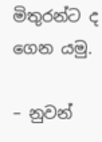මිතුරන්ට ද ගෙන යමු.

– නුවන්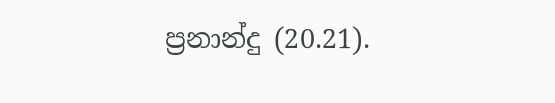ප්‍රනාන්දු (20.21).